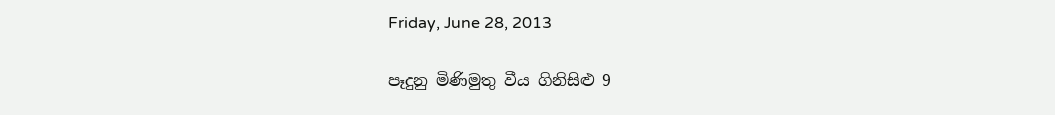Friday, June 28, 2013

පෑදුනු මිණිමුතු වීය ගිනිසිළු 9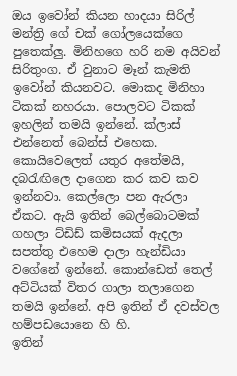ඔය ඉවෝන් කියන හාදයා සිරිල් මන්ත්‍රි ගේ චක් ගෝලයෙක්ගෙ පුතෙක්ලු. මිනිහගෙ හරි නම අයිවන් සිරිතුංග. ඒ වුනාට මෑන් කැමති ඉවෝන් කියනවට. මොකද මිනිහා ටිකක් නහරයා. පොලවට ටිකක් ඉහලින් තමයි ඉන්නේ. ක්ලාස් එන්නෙත් බෙන්ස් එහෙක. කොයිවෙලෙත් යතුර අතේමයි, දබරැඟිලෙ දාගෙන කර කව කව ඉන්නවා. කෙල්ලො පන ඇරලා ඒකට. ඇයි ඉතින් බෙල්බොටමක් ගහලා ට්ඩිඩ් කමිසයක් ඇදලා සපත්තු එහෙම දාලා හැන්ඩියා වගේනේ ඉන්නේ. කොන්ඩෙත් තෙල් අට්ටියක් විතර ගාලා තලාගෙන තමයි ඉන්නේ. අපි ඉතින් ඒ දවස්වල හම්පඩයොනෙ හි හි.
ඉතින්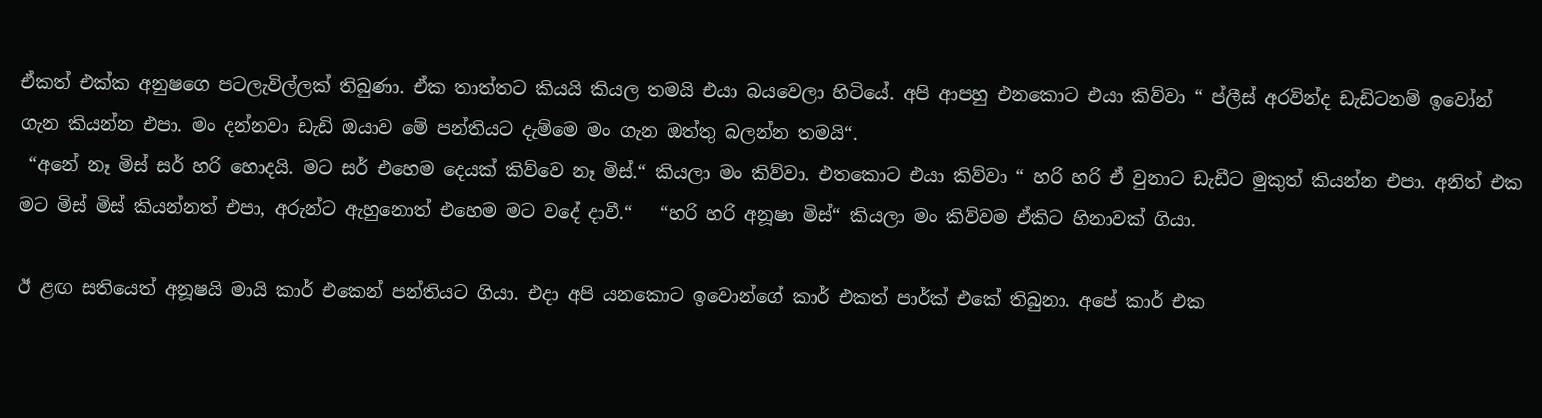ඒකත් එක්ක අනුෂගෙ පටලැවිල්ලක් තිබුණා. ඒක තාත්තට කියයි කියල තමයි එයා බයවෙලා හිටියේ. අපි ආපහු එනකොට එයා කිව්වා “ ප්ලීස් අරවින්ද ඩැඩිටනම් ඉවෝන් ගැන කියන්න එපා. මං දන්නවා ඩැඩි ඔයාව මේ පන්තියට දැම්මෙ මං ගැන ඔත්තු බලන්න තමයි“.
 “අනේ නෑ මිස් සර් හරි හොදයි. මට සර් එහෙම දෙයක් කිව්වෙ නෑ මිස්.“ කියලා මං කිව්වා. එතකොට එයා කිව්වා “ හරි හරි ඒ වුනාට ඩැඩීට මුකුත් කියන්න එපා. අනිත් එක මට මිස් මිස් කියන්නත් එපා, අරුන්ට ඇහුනොත් එහෙම මට වදේ දාවී.“   “හරි හරි අනූෂා මිස්“ කියලා මං කිව්වම ඒකිට හිනාවක් ගියා.

ඊ ළඟ සතියෙත් අනූෂයි මායි කාර් එකෙන් පන්තියට ගියා. එදා අපි යනකොට ඉවොන්ගේ කාර් එකත් පාර්ක් එකේ තිබුනා. අපේ කාර් එක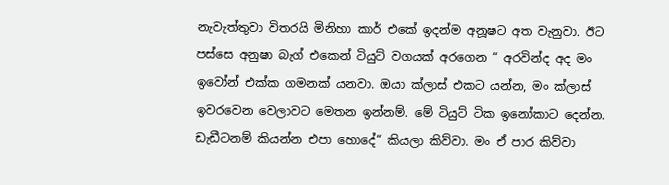නැවැත්තුවා විතරයි මිනිහා කාර් එකේ ඉදන්ම අනූෂට අත වැනුවා. ඊට පස්සෙ අනුෂා බැග් එකෙන් ටියුට් වගයක් අරගෙන “ අරවින්ද අද මං ඉවෝන් එක්ක ගමනක් යනවා. ඔයා ක්ලාස් එකට යන්න, මං ක්ලාස් ඉවරවෙන වෙලාවට මෙතන ඉන්නම්. මේ ටියුට් ටික ඉනෝකාට දෙන්න. ඩැඩීටනම් කියන්න එපා හොදේ“ කියලා කිව්වා. මං ඒ පාර කිව්වා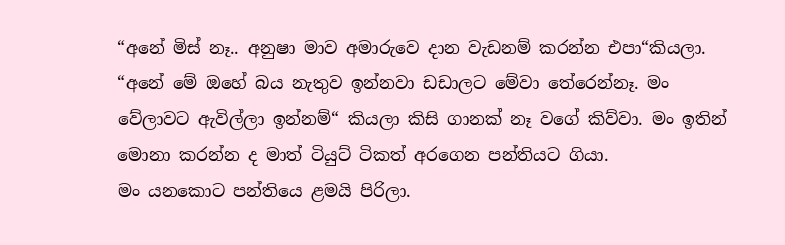“අනේ මිස් නෑ.. අනුෂා මාව අමාරුවෙ දාන වැඩනම් කරන්න එපා“කියලා. “අනේ මේ ඔහේ බය නැතුව ඉන්නවා ඩඩාලට මේවා තේරෙන්නෑ. මං වේලාවට ඇවිල්ලා ඉන්නම්“ කියලා කිසි ගානක් නෑ වගේ කිව්වා. මං ඉතින් මොනා කරන්න ද මාත් ටියුට් ටිකත් අරගෙන පන්තියට ගියා.
මං යනකොට පන්තියෙ ළමයි පිරිලා.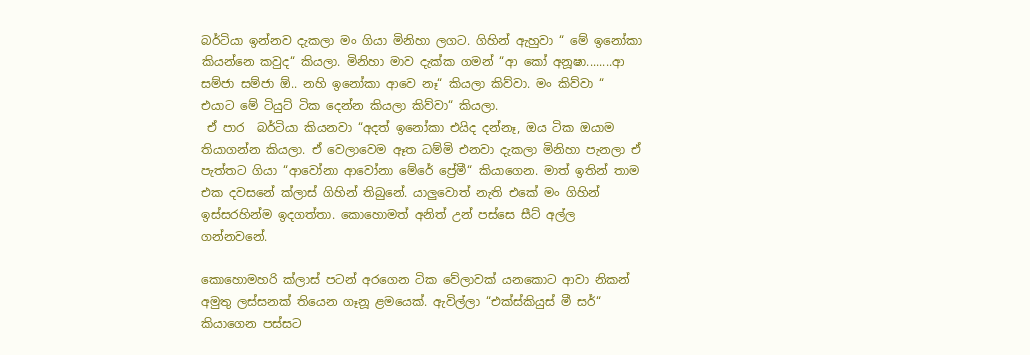බර්ටියා ඉන්නව දැකලා මං ගියා මිනිහා ලගට. ගිහින් ඇහුවා “ මේ ඉනෝකා කියන්නෙ කවුද“ කියලා. මිනිහා මාව දැක්ක ගමන් “ආ කෝ අනූෂා........ආ සම්ජා සම්ජා ඕ.. නහි ඉනෝකා ආවෙ නෑ“ කියලා කිව්වා. මං කිව්වා “ එයාට මේ ටියුට් ටික දෙන්න කියලා කිව්වා“ කියලා.
 ඒ පාර  බර්ටියා කියනවා “අදත් ඉනෝකා එයිද දන්නෑ, ඔය ටික ඔයාම තියාගන්න කියලා. ඒ වෙලාවෙම ඈත ධම්මි එනවා දැකලා මිනිහා පැනලා ඒ පැත්තට ගියා “ආවෝනා ආවෝනා මේරේ ප්‍රේමී“ කියාගෙන. මාත් ඉතින් තාම එක දවසනේ ක්ලාස් ගිහින් තිබුනේ. යාලුවොත් නැති එකේ මං ගිහින් ඉස්සරහින්ම ඉදගත්තා. කොහොමත් අනිත් උන් පස්සෙ සීට් අල්ල ගන්නවනේ.

කොහොමහරි ක්ලාස් පටන් අරගෙන ටික වේලාවක් යනකොට ආවා නිකන් අමුතු ලස්සනක් තියෙන ගෑනූ ළමයෙක්. ඇවිල්ලා “එක්ස්කියුස් මී සර්“ කියාගෙන පස්සට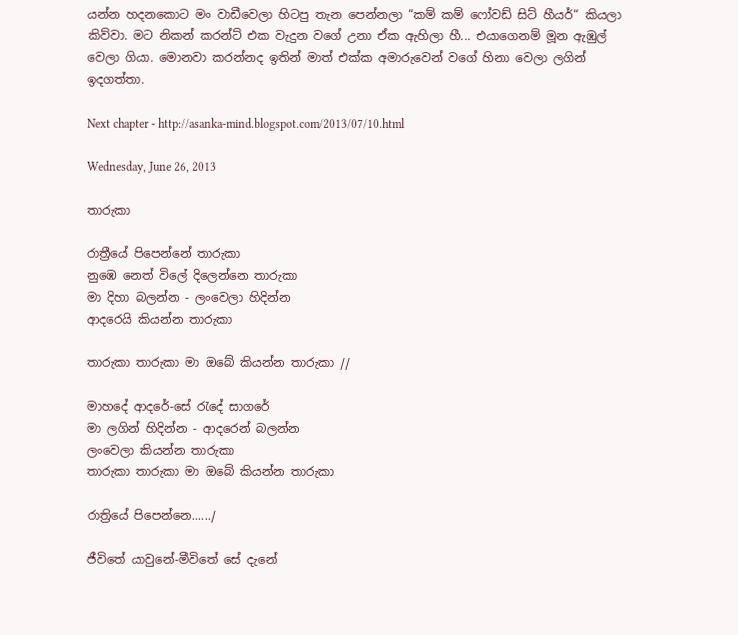යන්න හදනකොට මං වාඩීවෙලා හිටපු තැන පෙන්නලා “කම් කම් ෆෝවඩ් සිට් හීයර්“ කියලා කිව්වා. මට නිකන් කරන්ට් එක වැදුන වගේ උනා ඒක ඇහිලා හී... එයාගෙනම් මූන ඇඹුල් වෙලා ගියා. මොනවා කරන්නද ඉතින් මාත් එක්ක අමාරුවෙන් වගේ හිනා වෙලා ලගින් ඉදගත්තා.

Next chapter - http://asanka-mind.blogspot.com/2013/07/10.html

Wednesday, June 26, 2013

තාරුකා

රාත්‍රීයේ පිපෙන්නේ තාරුකා
නුඹෙ නෙත් විලේ දිලෙන්නෙ තාරුකා
මා දිහා බලන්න - ලංවෙලා හිදින්න
ආදරෙයි කියන්න තාරුකා

තාරුකා තාරුකා මා ඔබේ කියන්න තාරුකා //

මාහදේ ආදරේ-සේ රැදේ සාගරේ
මා ලගින් හිදින්න - ආදරෙන් බලන්න
ලංවෙලා කියන්න තාරුකා
තාරුකා තාරුකා මා ඔබේ කියන්න තාරුකා

රාත්‍රියේ පිපෙන්නෙ....../

ජීවිතේ යාවුනේ-මීවිතේ සේ දැනේ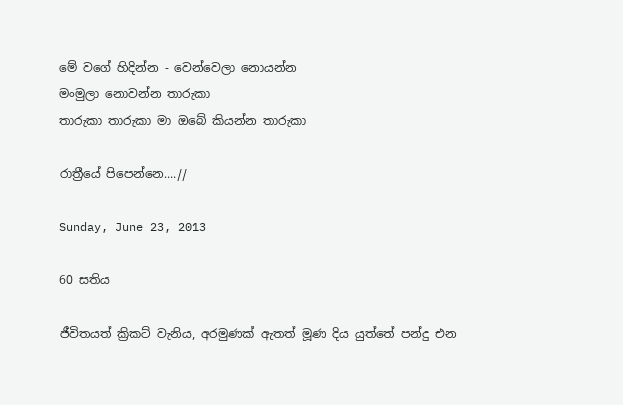මේ වගේ හිදින්න - වෙන්වෙලා නොයන්න
මංමුලා නොවන්න තාරුකා
තාරුකා තාරුකා මා ඔබේ කියන්න තාරුකා

රාත්‍රීයේ පිපෙන්නෙ....//

Sunday, June 23, 2013

60 සතිය

ජීවිතයත් ක්‍රිකට් වැනිය, අරමුණක් ඇතත් මූණ දිය යුත්තේ පන්දු එන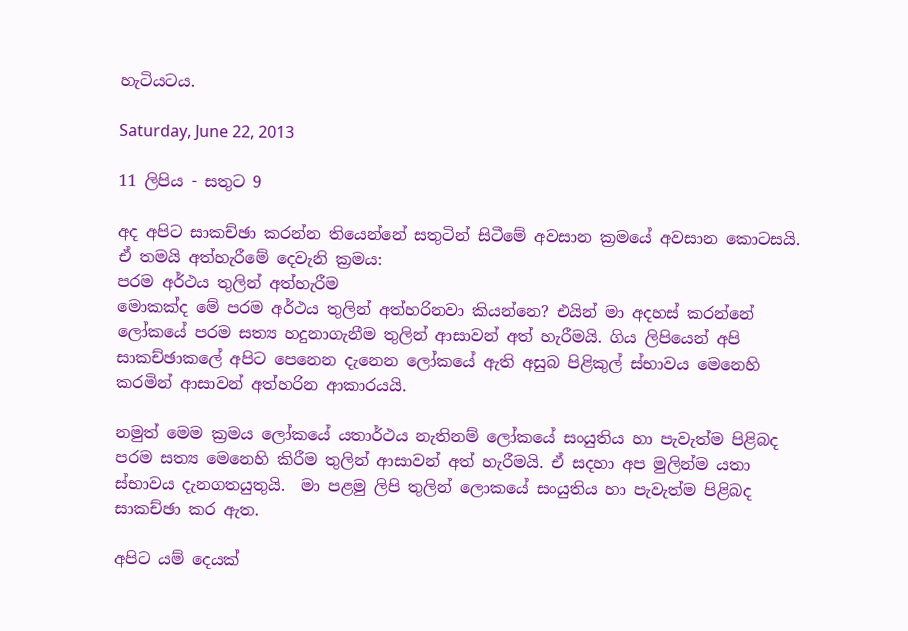හැටියටය.

Saturday, June 22, 2013

11 ලිපිය - සතුට 9

අද අපිට සාකච්ඡා කරන්න තියෙන්නේ සතුටින් සිටීමේ අවසාන ක්‍රමයේ අවසාන කොටසයි. ඒ තමයි අත්හැරීමේ දෙවැනි ක්‍රමය:
පරම අර්ථය තුලින් අත්හැරීම
මොකක්ද මේ පරම අර්ථය තුලින් අත්හරිනවා කියන්නෙ? එයින් මා අදහස් කරන්නේ ලෝකයේ පරම සත්‍ය හදුනාගැනීම තුලින් ආසාවන් අත් හැරීමයි. ගිය ලිපියෙන් අපි සාකච්ඡාකලේ අපිට පෙනෙන දැනෙන ලෝකයේ ඇති අසුබ පිළිකුල් ස්භාවය මෙනෙහි කරමින් ආසාවන් අත්හරින ආකාරයයි.

නමුත් මෙම ක්‍රමය ලෝකයේ යතාර්ථය නැතිනම් ලෝකයේ සංයුතිය හා පැවැත්ම පිළිබද පරම සත්‍ය මෙනෙහි කිරීම තුලින් ආසාවන් අත් හැරීමයි. ඒ සදහා අප මුලින්ම යතා ස්භාවය දැනගතයුතුයි.  මා පළමු ලිපි තුලින් ලොකයේ සංයුතිය හා පැවැත්ම පිළිබද සාකච්ඡා කර ඇත.

අපිට යම් දෙයක්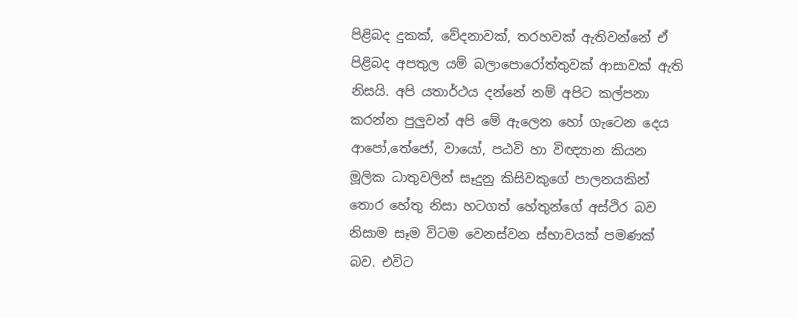පිළිබද දුකක්, වේදනාවක්, තරහවක් ඇතිවන්නේ ඒ පිළිබද අපතුල යම් බලාපොරෝත්තුවක් ආසාවක් ඇති නිසයි. අපි යතාර්ථය දන්නේ නම් අපිට කල්පනා කරන්න පුලුවන් අපි මේ ඇලෙන හෝ ගැටෙන දෙය ආපෝ,තේජෝ, වායෝ, පඨවි හා විඥ්‍යාන කියන මූලික ධාතුවලින් සෑදුනු කිසිවකුගේ පාලනයකින් තොර හේතු නිසා හටගත් හේතුන්ගේ අස්ථිර බව නිසාම සෑම විටම වෙනස්වන ස්භාවයක් පමණක් බව. එවිට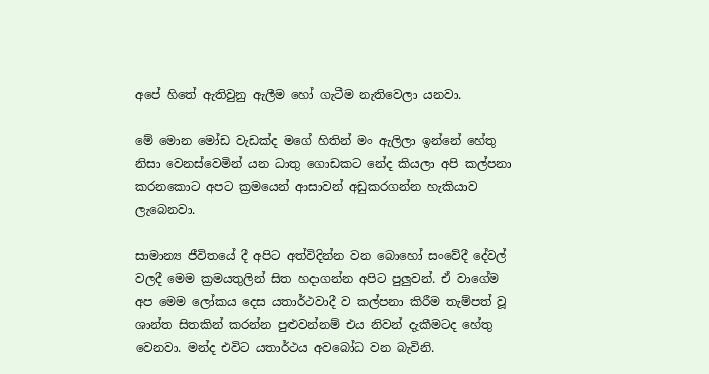අපේ හිතේ ඇතිවුනු ඇලීම හෝ ගැටීම නැතිවෙලා යනවා.

මේ මොන මෝඩ වැඩක්ද මගේ හිතින් මං ඇලිලා ඉන්නේ හේතු නිසා වෙනස්වෙමින් යන ධාතු ගොඩකට නේද කියලා අපි කල්පනා කරනකොට අපට ක්‍රමයෙන් ආසාවන් අඩුකරගන්න හැකියාව ලැබෙනවා.

සාමාන්‍ය ජීවිතයේ දී අපිට අත්විදින්න වන බොහෝ සංවේදී දේවල් වලදී මෙම ක්‍රමයතුලින් සිත හදාගන්න අපිට පුලුවන්. ඒ වාගේම අප මෙම ලෝකය දෙස යතාර්ථවාදී ව කල්පනා කිරීම තැම්පත් වූ ශාන්ත සිතකින් කරන්න පුළුවන්නම් එය නිවන් දැකීමටද හේතු වෙනවා. මන්ද එවිට යතාර්ථය අවබෝධ වන බැවිනි.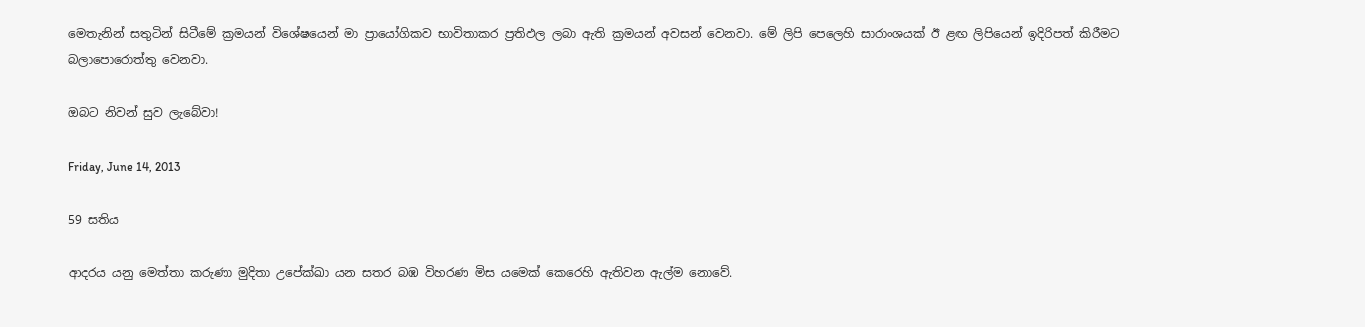මෙතැනින් සතුටින් සිටීමේ ක්‍රමයන් විශේෂයෙන් මා ප්‍රායෝගිකව භාවිතාකර ප්‍රතිඵල ලබා ඇති ක්‍රමයන් අවසන් වෙනවා. මේ ලිපි පෙලෙහි සාරාංශයක් ඊ ළඟ ලිපියෙන් ඉදිරිපත් කිරීමට බලාපොරොත්තු වෙනවා.

ඔබට නිවන් සුව ලැබේවා!

Friday, June 14, 2013

59 සතිය

ආදරය යනු මෙත්තා කරුණා මුදිතා උපේක්ඛා යන සතර බඹ විහරණ මිස යමෙක් කෙරෙහි ඇතිවන ඇල්ම නොවේ.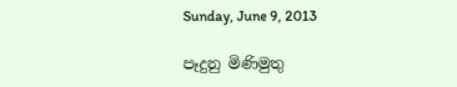Sunday, June 9, 2013

පෑදුනු මිණිමුතු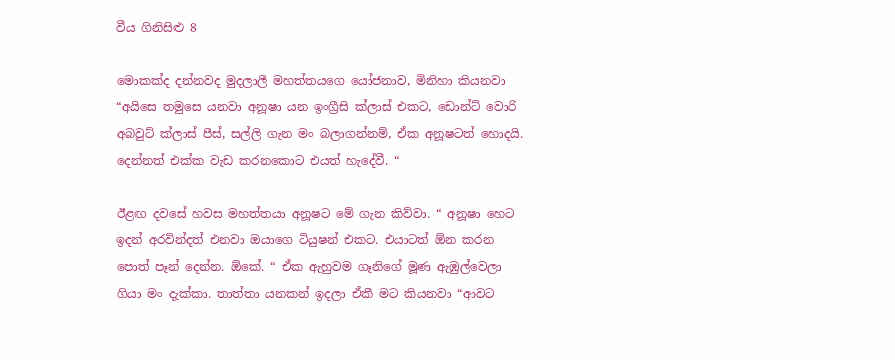වීය ගිනිසිළු 8

මොකක්ද දන්නවද මුදලාලී මහත්තයගෙ යෝජනාව, මිනිහා කියනවා “අයිසෙ තමුසෙ යනවා අනූෂා යන ඉංග්‍රීසි ක්ලාස් එකට, ඩොන්ට් වොරි අබවුට් ක්ලාස් පීස්, සල්ලි ගැන මං බලාගන්නම්, ඒක අනූෂටත් හොදයි.
දෙන්නත් එක්ක වැඩ කරනකොට එයත් හැදේවී. “

ඊළඟ දවසේ හවස මහත්තයා අනූෂට මේ ගැන කිව්වා. “ අනූෂා හෙට ඉදන් අරවින්දත් එනවා ඔයාගෙ ටියුෂන් එකට. එයාටත් ඕන කරන පොත් පෑන් දෙන්න. ඕකේ. “ ඒක ඇහුවම ගෑනිගේ මූණ ඇඹුල්වෙලා ගියා මං දැක්කා. තාත්තා යනකන් ඉදලා ඒකී මට කියනවා “ආවට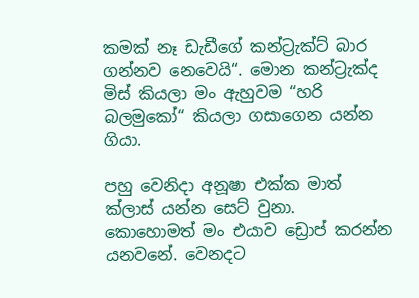කමක් නෑ ඩැඩීගේ කන්ට්‍රැක්ට් බාර ගන්නව නෙවෙයි“. මොන කන්ට්‍රැක්ද මිස් කියලා මං ඇහුවම “හරි බලමුකෝ“ කියලා ගසාගෙන යන්න ගියා.

පහු වෙනිදා අනූෂා එක්ක මාත් ක්ලාස් යන්න සෙට් වුනා. කොහොමත් මං එයාව ඩ්‍රොප් කරන්න යනවනේ. වෙනදට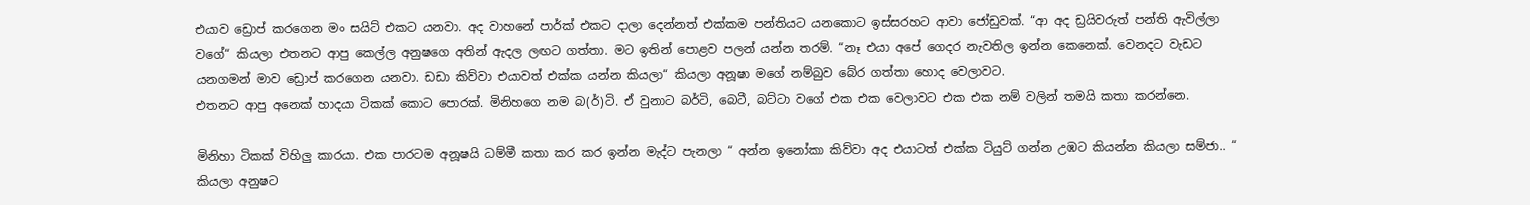එයාව ඩ්‍රොප් කරගෙන මං සයිට් එකට යනවා. අද වාහනේ පාර්ක් එකට දාලා දෙන්නත් එක්කම පන්තියට යනකොට ඉස්සරහට ආවා ජෝඩුවක්. “ආ අද ඩ්‍රයිවරුත් පන්ති ඇවිල්ලා වගේ“ කියලා එතනට ආපු කෙල්ල අනුෂගෙ අතින් ඇදල ලඟට ගත්තා. මට ඉතින් පොළව පලන් යන්න තරම්. “නෑ එයා අපේ ගෙදර නැවතිල ඉන්න කෙනෙක්. වෙනදට වැඩට යනගමන් මාව ඩ්‍රොප් කරගෙන යනවා. ඩඩා කිව්වා එයාවත් එක්ක යන්න කියලා“ කියලා අනූෂා මගේ නම්බුව බේර ගත්තා හොද වෙලාවට.
එතනට ආපු අනෙක් හාදයා ටිකක් කොට පොරක්. මිනිහගෙ නම බ(ර්)ටි. ඒ වුනාට බර්ටි, බෙටී, බට්ටා වගේ එක එක වෙලාවට එක එක නම් වලින් තමයි කතා කරන්නෙ.

මිනිහා ටිකක් විහිලු කාරයා. එක පාරටම අනූෂයි ධම්මී කතා කර කර ඉන්න මැද්ට පැනලා “ අන්න ඉනෝකා කිව්වා අද එයාටත් එක්ක ටියුට් ගන්න උඹට කියන්න කියලා සම්ජා.. “ කියලා අනුෂට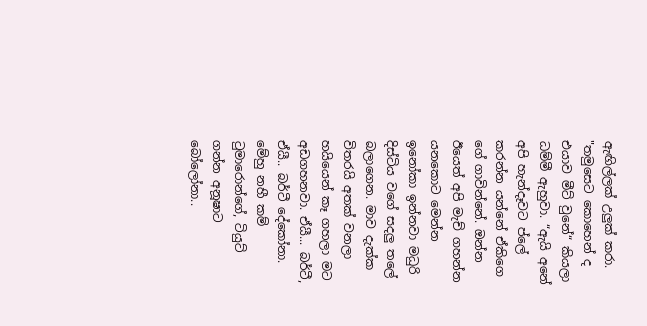ඇඟිල්ලක් උලුක් කරා. "තමුසෙට කොහෙන් ද එයාව මීට් වුනේ“ කියලා ධම්මී ඇහුවා. “ඇයි අනේ අපි හැන්දෑවට ප්ලේ කරන්න යන්නේ ඒකිගෙ ගේ ගාවින්නේ. ඔන්න ඊයෙත් අපි මැච් ගහන්න යනකොට මෙන්න ඉනෝකා ඉන්නවා මධුරි දිස්ටිය වගේ සදලු තලේ බලාගෙන. මාව දැක්ක විතරයි අතක් වනලා හයියෙන් කෑ ගහලා මට අඩගහනවා. ඒයී... බර්ටී, ඒයී.. බර්ටී දේකෝනා. මේහු නහී කම් ටුමාරොන්ගේ, ටියුට් ගන්න අනූෂාට බෝලෝනා..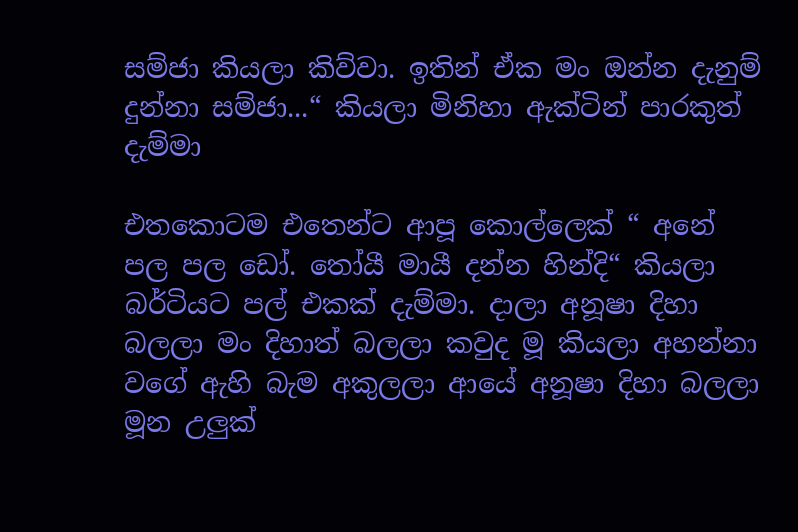සම්ජා කියලා කිව්වා. ඉතින් ඒක මං ඔන්න දැනුම් දුන්නා සම්ජා...“ කියලා මිනිහා ඇක්ටින් පාරකුත් දැම්මා

එතකොටම එතෙන්ට ආපූ කොල්ලෙක් “ අනේ පල පල ඩෝ. තෝයී මායී දන්න හින්දි“ කියලා බර්ටියට පල් එකක් දැම්මා. දාලා අනූෂා දිහා බලලා මං දිහාත් බලලා කවුද මූ කියලා අහන්නා වගේ ඇහි බැම අකුලලා ආයේ අනූෂා දිහා බලලා මූන උලුක්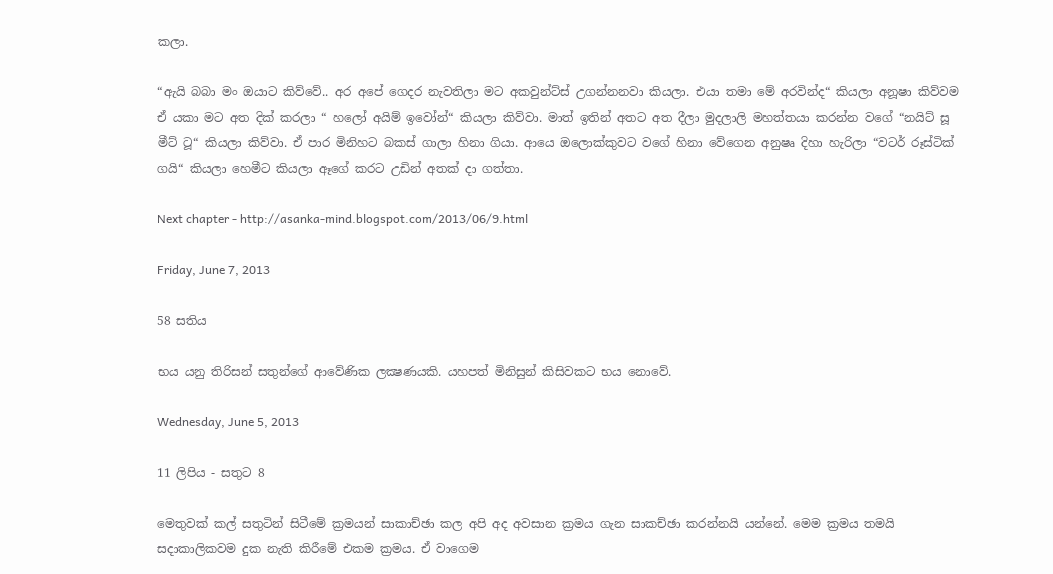කලා.

“ඇයි බබා මං ඔයාට කිව්වේ.. අර අපේ ගෙදර නැවතිලා මට අකවුන්ට්ස් උගන්නනවා කියලා. එයා තමා මේ අරවින්ද“ කියලා අනූෂා කිව්වම ඒ යකා මට අත දික් කරලා “ හලෝ අයිම් ඉවෝන්“ කියලා කිව්වා. මාත් ඉතින් අතට අත දීලා මුදලාලි මහත්තයා කරන්න වගේ “නයිට් සූ මීට් ටූ“ කියලා කිව්වා. ඒ පාර මිනිහට බකස් ගාලා හිනා ගියා. ආයෙ ඔලොක්කුවට වගේ හිනා වේගෙන අනුෂෘ දිහා හැරිලා “වටර් රූස්ටික් ගයි“ කියලා හෙමීට කියලා ඈගේ කරට උඩින් අතක් දා ගත්තා.

Next chapter - http://asanka-mind.blogspot.com/2013/06/9.html

Friday, June 7, 2013

58 සතිය

භය යනු තිරිසන් සතුන්ගේ ආවේණික ලක්‍ෂණයකි. යහපත් මිනිසුන් කිසිවකට භය නොවේ.

Wednesday, June 5, 2013

11 ලිපිය - සතුට 8

මෙතුවක් කල් සතුටින් සිටීමේ ක්‍රමයන් සාකාච්ඡා කල අපි අද අවසාන ක්‍රමය ගැන සාකච්ඡා කරන්නයි යන්නේ. මෙම ක්‍රමය තමයි සදාකාලිකවම දුක නැති කිරීමේ එකම ක්‍රමය. ඒ වාගෙම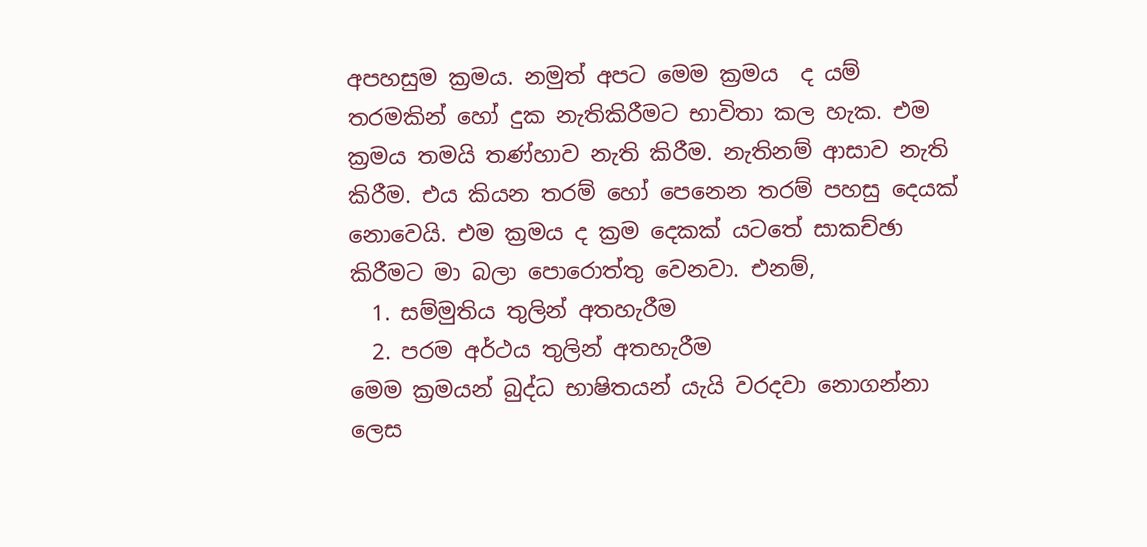අපහසුම ක්‍රමය. නමුත් අපට මෙම ක්‍රමය  ද යම් තරමකින් හෝ දුක නැතිකිරීමට භාවිතා කල හැක. එම ක්‍රමය තමයි තණ්හාව නැති කිරීම. නැතිනම් ආසාව නැති කිරීම. එය කියන තරම් හෝ පෙනෙන තරම් පහසු දෙයක් නොවෙයි. එම ක්‍රමය ද ක්‍රම දෙකක් යටතේ සාකච්ඡා කිරීමට මා බලා පොරොත්තු වෙනවා. එනම්,
  1. සම්මුතිය තුලින් අතහැරීම
  2. පරම අර්ථය තුලින් අතහැරීම
මෙම ක්‍රමයන් බුද්ධ භාෂිතයන් යැයි වරදවා නොගන්නා ලෙස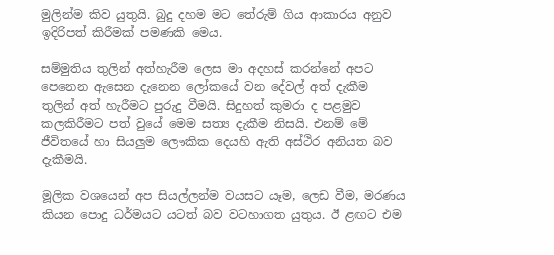මුලින්ම කිව යුතුයි. බුදු දහම මට තේරුම් ගිය ආකාරය අනුව ඉදිරිපත් කිරීමක් පමණකි මෙය.

සම්මුතිය තුලින් අත්හැරීම ලෙස මා අදහස් කරන්නේ අපට පෙනෙන ඇසෙන දැනෙන ලෝකයේ වන දේවල් අත් දැකීම තුලින් අත් හැරීමට පුරුදු වීමයි. සිදුහත් කුමරා ද පළමුව කලකිරීමට පත් වුයේ මෙම සත්‍ය දැකීම නිසයි. එනම් මේ ජීවිතයේ හා සියලුම ලෞකික දෙයහි ඇති අස්ථිර අනියත බව දැකීමයි.

මූලික වශයෙන් අප සියල්ලන්ම වයසට යෑම, ලෙඩ වීම, මරණය කියන පොදු ධර්මයට යටත් බව වටහාගත යුතුය. ඊ ළඟට එම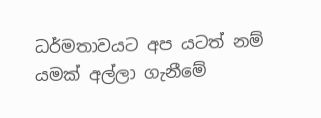ධර්මතාවයට අප යටත් නම් යමක් අල්ලා ගැනීමේ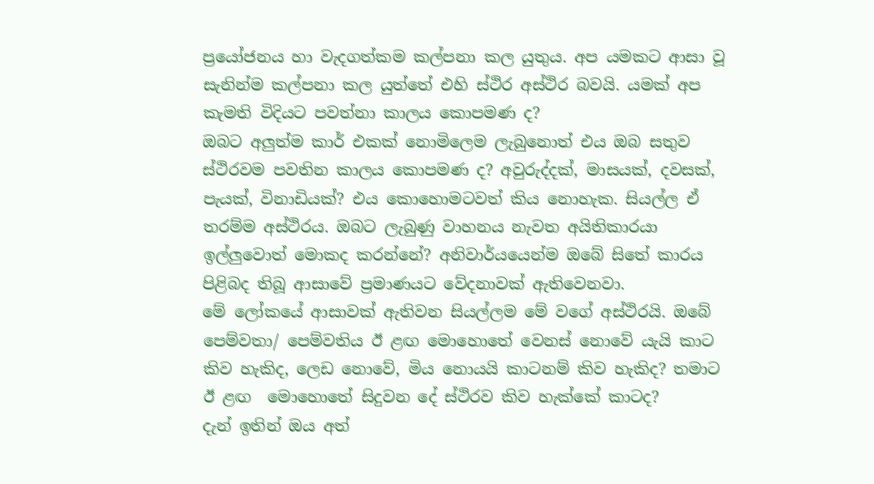ප්‍රයෝජනය හා වැදගත්කම කල්පනා කල යුතුය. අප යමකට ආසා වූ සැනින්ම කල්පනා කල යුත්තේ එහි ස්ථිර අස්ථිර බවයි. යමක් අප කැමති විදියට පවත්නා කාලය කොපමණ ද?
ඔබට අලුත්ම කාර් එකක් නොමිලෙම ලැබුනොත් එය ඔබ සතුව ස්ථිරවම පවතින කාලය කොපමණ ද? අවුරුද්දක්, මාසයක්, දවසක්, පැයක්, විනාඩියක්? එය කොහොමටවත් කිය නොහැක. සියල්ල ඒ තරම්ම අස්ථිරය. ඔබට ලැබුණු වාහනය නැවත අයිතිකාරයා ඉල්ලුවොත් මොකද කරන්නේ? අනිවාර්යයෙන්ම ඔබේ සිතේ කාරය පිළිබද තිබූ ආසාවේ ප්‍රමාණයට වේදනාවක් ඇතිවෙනවා.
මේ ලෝකයේ ආසාවක් ඇතිවන සියල්ලම මේ වගේ අස්ථිරයි. ඔබේ පෙම්වතා/ පෙම්වතිය ඊ ළඟ මොහොතේ වෙනස් නොවේ යැයි කාට කිව හැකිද, ලෙඩ නොවේ, මිය නොයයි කාටනම් කිව හැකිද? තමාට ඊ ළඟ  මොහොතේ සිදුවන දේ ස්ථිරව කිව හැක්කේ කාටද?
දැන් ඉතින් ඔය අත්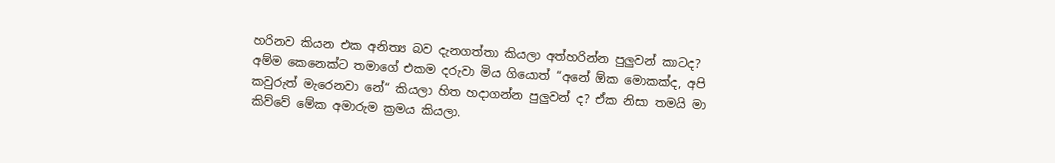හරිනව කියන එක අනිත්‍ය බව දැනගත්තා කියලා අත්හරින්න පුලුවන් කාටද?
අම්ම කෙනෙක්ට තමාගේ එකම දරුවා මිය ගියොත් “අනේ ඕක මොකක්ද, අපි කවුරුත් මැරෙනවා නේ“ කියලා හිත හදාගන්න පුලුවන් ද? ඒක නිසා තමයි මා කිව්වේ මේක අමාරුම ක්‍රමය කියලා.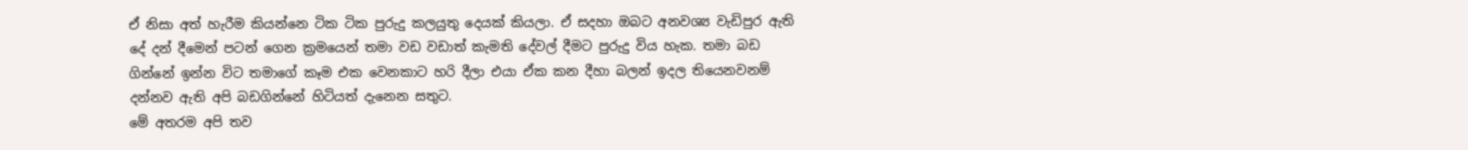ඒ නිසා අත් හැරීම කියන්නෙ ටික ටික පුරුදු කලයුතු දෙයක් කියලා. ඒ සදහා ඔබට අනවශ්‍ය වැඩිපුර ඇති දේ දන් දීමෙන් පටන් ගෙන ක්‍රමයෙන් තමා වඩ වඩාත් කැමති දේවල් දීමට පුරුදු විය හැක. තමා බඩ ගින්නේ ඉන්න විට තමාගේ කෑම එක වෙනකාට හරි දීලා එයා ඒක කන දීහා බලන් ඉදල තියෙනවනම් දන්නව ඇති අපි බඩගින්නේ හිටියත් දැනෙන සතුට.
මේ අතරම අපි තව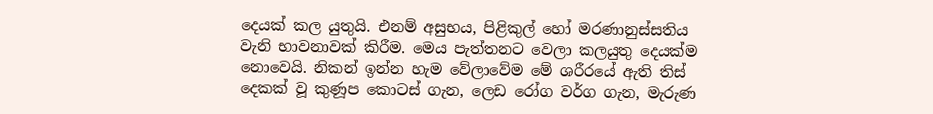දෙයක් කල යුතුයි. එනම් අසුභය, පිළිකුල් හෝ මරණානුස්සතිය වැනි භාවනාවක් කිරීම. මෙය පැත්තනට වෙලා කලයුතු දෙයක්ම නොවෙයි. නිකන් ඉන්න හැම වේලාවේම මේ ශරීරයේ ඇති තිස් දෙකක් වූ කුණූප කොටස් ගැන, ලෙඩ රෝග වර්ග ගැන, මැරුණ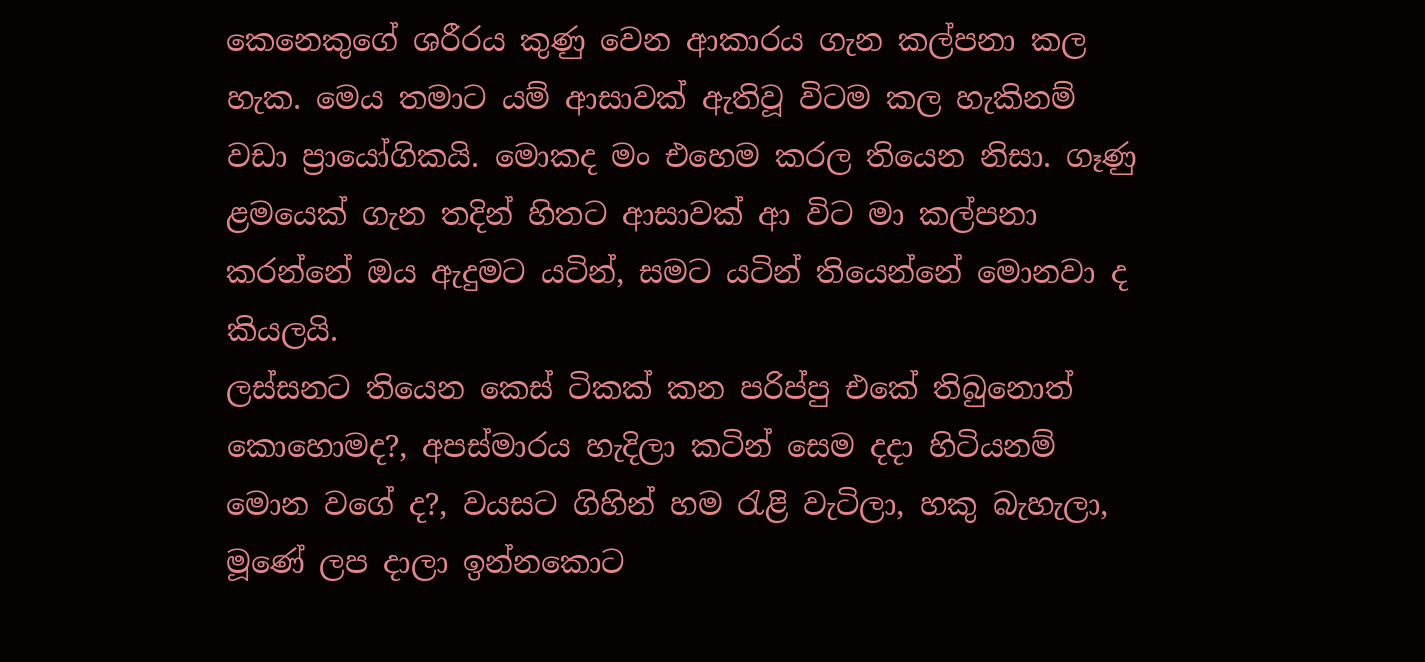කෙනෙකුගේ ශරීරය කුණු වෙන ආකාරය ගැන කල්පනා කල හැක. මෙය තමාට යම් ආසාවක් ඇතිවූ විටම කල හැකිනම් වඩා ප්‍රායෝගිකයි. මොකද මං එහෙම කරල තියෙන නිසා. ගෑණු ළමයෙක් ගැන තදින් හිතට ආසාවක් ආ විට මා කල්පනා කරන්නේ ඔය ඇදුමට යටින්, සමට යටින් තියෙන්නේ මොනවා ද කියලයි.
ලස්සනට තියෙන කෙස් ටිකක් කන පරිප්පු එකේ තිබුනොත් කොහොමද?, අපස්මාරය හැදිලා කටින් සෙම දදා හිටියනම් මොන වගේ ද?, වයසට ගිහින් හම රැළි වැටිලා, හකු බැහැලා, මූණේ ලප දාලා ඉන්නකොට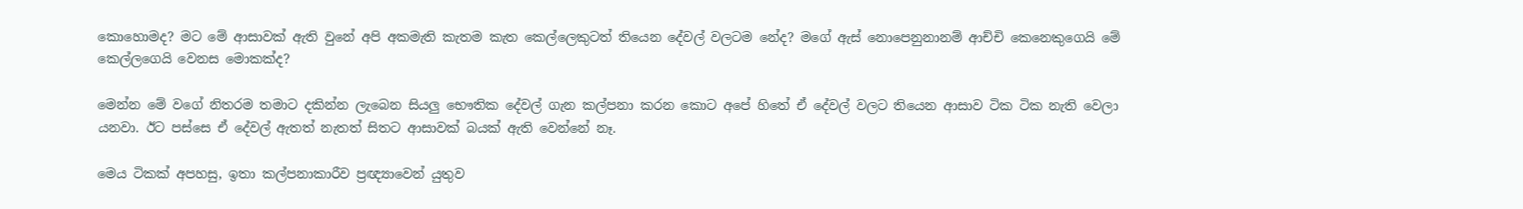කොහොමද? මට මේ ආසාවක් ඇති වුනේ අපි අකමැති කැතම කැත කෙල්ලෙකුටත් තියෙන දේවල් වලටම නේද? මගේ ඇස් නොපෙනුනානම් ආච්චි කෙනෙකුගෙයි මේ කෙල්ලගෙයි වෙනස මොකක්ද?

මෙන්න මේ වගේ නිතරම තමාට දකින්න ලැබෙන සියලු භෞතික දේවල් ගැන කල්පනා කරන කොට අපේ හිතේ ඒ දේවල් වලට තියෙන ආසාව ටික ටික නැති වෙලා යනවා. ඊට පස්සෙ ඒ දේවල් ඇතත් නැතත් සිතට ආසාවක් බයක් ඇති වෙන්නේ නෑ.

මෙය ටිකක් අපහසු, ඉතා කල්පනාකාරීව ප්‍රඥ්‍යාවෙන් යුතුව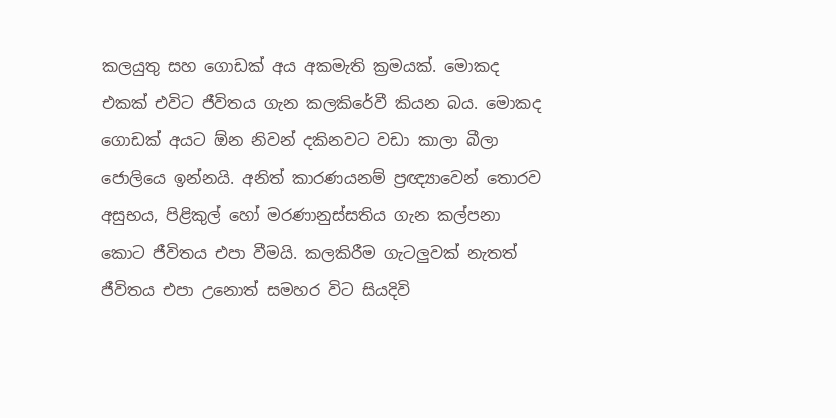කලයුතු සහ ගොඩක් අය අකමැති ක්‍රමයක්. මොකද එකක් එවිට ජීවිතය ගැන කලකිරේවී කියන බය. මොකද ගොඩක් අයට ඕන නිවන් දකිනවට වඩා කාලා බීලා ජොලියෙ ඉන්නයි. අනිත් කාරණයනම් ප්‍රඥ්‍යාවෙන් තොරව  අසුභය, පිළිකුල් හෝ මරණානුස්සතිය ගැන කල්පනා කොට ජීවිතය එපා වීමයි. කලකිරීම ගැටලුවක් නැතත් ජීවිතය එපා උනොත් සමහර විට සියදිවි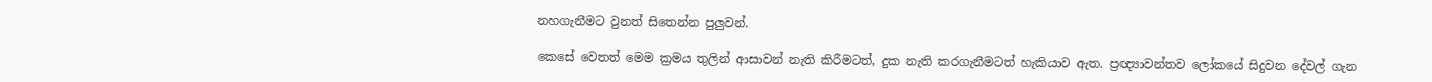නහගැනීමට වුනත් සිතෙන්න පුලුවන්.

කෙසේ වෙතත් මෙම ක්‍රමය තුලින් ආසාවන් නැති කිරීමටත්, දුක නැති කරගැනීමටත් හැකියාව ඇත. ප්‍රඥ්‍යාවන්තව ලෝකයේ සිදුවන දේවල් ගැන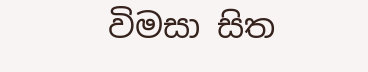විමසා සිත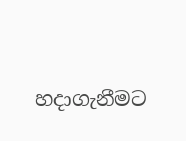හදාගැනීමට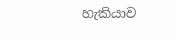හැකියාව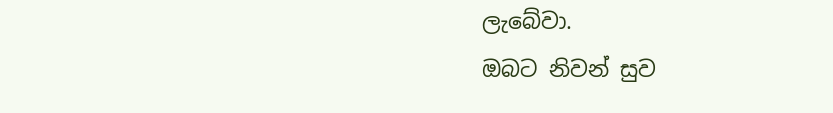ලැබේවා.
ඔබට නිවන් සුව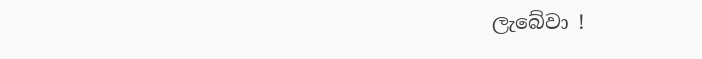ලැබේවා !